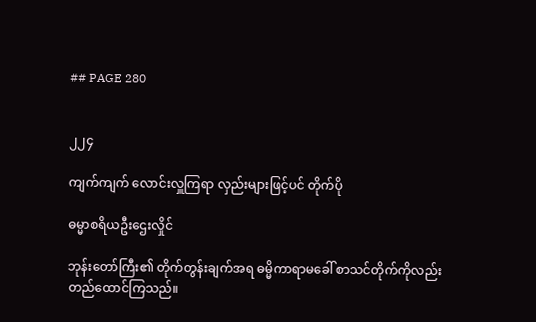## PAGE 280


၂၂၄

ကျက်ကျက် လောင်းလှူကြရာ လှည်းများဖြင့်ပင် တိုက်ပို

ဓမ္မာစရိယဦးဌေးလှိုင်

ဘုန်းတော်ကြီး၏ တိုက်တွန်းချက်အရ ဓမ္မိကာရာမခေါ် စာသင်တိုက်ကိုလည်း
တည်ထောင်ကြသည်။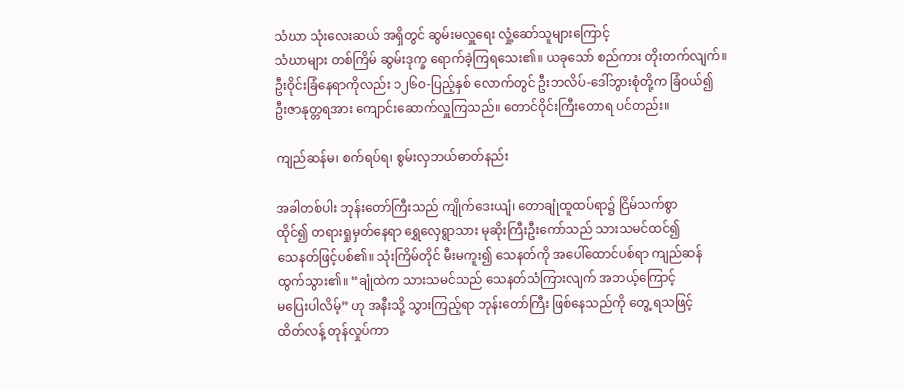သံဃာ သုံးလေးဆယ် အရှိတွင် ဆွမ်းမလှူရေး လှုံ့ဆော်သူများကြောင့်
သံဃာများ တစ်ကြိမ် ဆွမ်းဒုက္ခ ရောက်ခဲ့ကြရသေး၏။ ယခုသော် စည်ကား တိုးတက်လျက်။
ဦးဝိုင်းခြံနေရာကိုလည်း ၁၂၆ဝ-ပြည့်နှစ် လောက်တွင် ဦးဘလိပ်-ဒေါ်ဘွားစုံတို့က ခြံဝယ်၍
ဦးဇာနုတ္တရအား ကျောင်းဆောက်လှူကြသည်။ တောင်ဝိုင်းကြီးတောရ ပင်တည်း။

ကျည်ဆန်မ၊ စက်ရပ်ရ၊ စွမ်းလှဘယ်ဓာတ်နည်း

အခါတစ်ပါး ဘုန်းတော်ကြီးသည် ကျိုက်ဒေးယျံ၊ တောချုံထူထပ်ရာ၌ ငြိမ်သက်စွာ
ထိုင်၍ တရားရှုမှတ်နေရာ ရွှေလှေရွာသား မုဆိုးကြီးဦးကော်သည် သားသမင်ထင်၍
သေနတ်ဖြင့်ပစ်၏။ သုံးကြိမ်တိုင် မီးမကူး၍ သေနတ်ကို အပေါ်ထောင်ပစ်ရာ ကျည်ဆန်
ထွက်သွား၏။ “ချုံထဲက သားသမင်သည် သေနတ်သံကြားလျက် အဘယ့်ကြောင့်
မပြေးပါလိမ့်” ဟု အနီးသို့ သွားကြည့်ရာ ဘုန်းတော်ကြီး ဖြစ်နေသည်ကို တွေ့ ရသဖြင့်
ထိတ်လန့် တုန်လှုပ်ကာ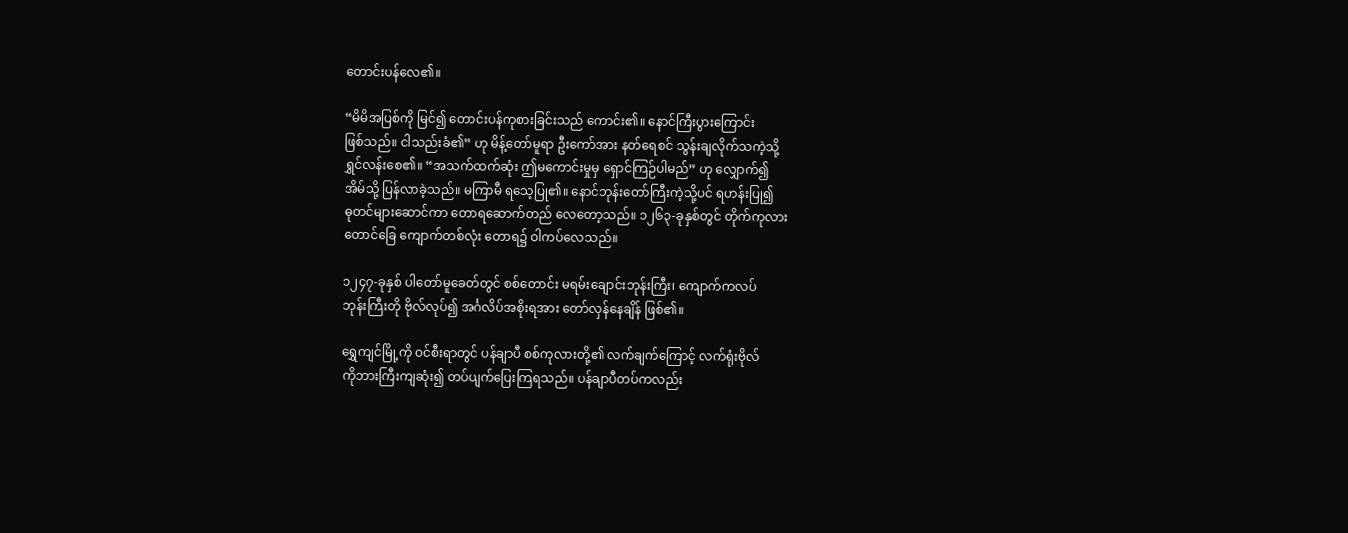တောင်းပန်လေ၏။

“မိမိအပြစ်ကို မြင်၍ တောင်းပန်ကုစားခြင်းသည် ကောင်း၏။ နောင်ကြီးပွားကြောင်း
ဖြစ်သည်။ ငါသည်းခံ၏” ဟု မိန့်တော်မူရာ ဦးကော်အား နတ်ရေစင် သွန်းချလိုက်သကဲ့သို့
ရွှင်လန်းစေ၏။ “အသက်ထက်ဆုံး ဤမကောင်းမှုမှ ရှောင်ကြဉ်ပါမည်” ဟု လျှောက်၍
အိမ်သို့ ပြန်လာခဲ့သည်။ မကြာမီ ရသေ့ပြု၏။ နောင်ဘုန်းတော်ကြီးကဲ့သို့ပင် ရဟန်းပြု၍
ဓုတင်များဆောင်ကာ တောရဆောက်တည် လေတော့သည်။ ၁၂၆၃-ခုနှစ်တွင် တိုက်ကုလား
တောင်ခြေ ကျောက်တစ်လုံး တောရ၌ ဝါကပ်လေသည်။

၁၂၄၇-ခုနှစ် ပါတော်မူခေတ်တွင် စစ်တောင်း မရမ်းချောင်းဘုန်းကြီး၊ ကျောက်ကလပ်
ဘုန်းကြီးတို ဗိုလ်လုပ်၍ အင်္ဂလိပ်အစိုးရအား တော်လှန်နေချိန် ဖြစ်၏။

ရွှေကျင်မြို့ကို ဝင်စီးရာတွင် ပန်ချာပီ စစ်ကုလားတို့၏ လက်ချက်ကြောင့် လက်ရုံးဗိုလ်
ကိုဘားကြီးကျဆုံး၍ တပ်ပျက်ပြေးကြရသည်။ ပန်ချာပီတပ်ကလည်း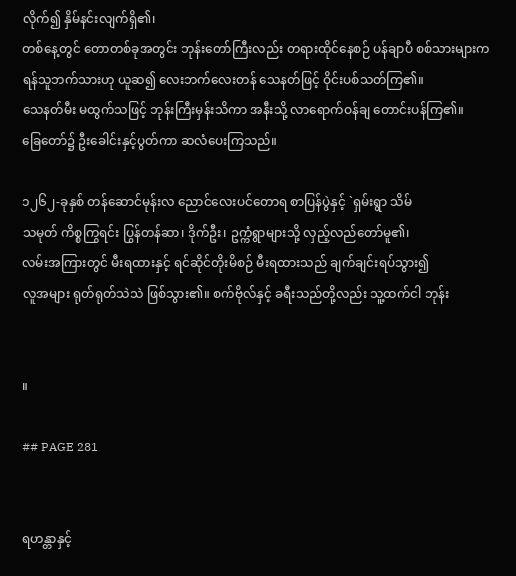လိုက်၍ နှိမ်နင်းလျက်ရှိ၏၊
တစ်နေ့တွင် တောတစ်ခုအတွင်း ဘုန်းတော်ကြီးလည်း တရားထိုင်နေစဉ် ပန်ချာပီ စစ်သားများက
ရန်သူဘက်သားဟု ယူဆ၍ လေးဘက်လေးတန် သေနတ်ဖြင့် ဝိုင်းပစ်သတ်ကြ၏။
သေနတ်မီး မထွက်သဖြင့် ဘုန်းကြီးမှန်းသိကာ အနီးသို့ လာရောက်ဝန်ချ တောင်းပန်ကြ၏။
ခြေတော်၌ ဦးခေါင်းနှင့်ပွတ်ကာ ဆလံပေးကြသည်။

၁၂၆၂-ခုနှစ် တန်ဆောင်မုန်းလ ညောင်လေးပင်တောရ စာပြန်ပွဲနှင့် `ရှမ်းရွာ သိမ်
သမုတ် ကိစ္စကြွရင်း ပြွန်တန်ဆာ၊ ဒိုက်ဦး၊ ဥက္ကံရွာများသို့ လှည့်လည်တော်မူ၏၊
လမ်းအကြားတွင် မီးရထားနှင့် ရင်ဆိုင်တိုးမိစဉ် မီးရထားသည် ချက်ချင်းရပ်သွား၍
လူအများ ရုတ်ရုတ်သဲသဲ ဖြစ်သွား၏။ စက်ဗိုလ်နှင့် ခရီးသည်တို့လည်း သူ့ထက်ငါ ဘုန်း


။

## PAGE 281


ရဟန္တာနှင့်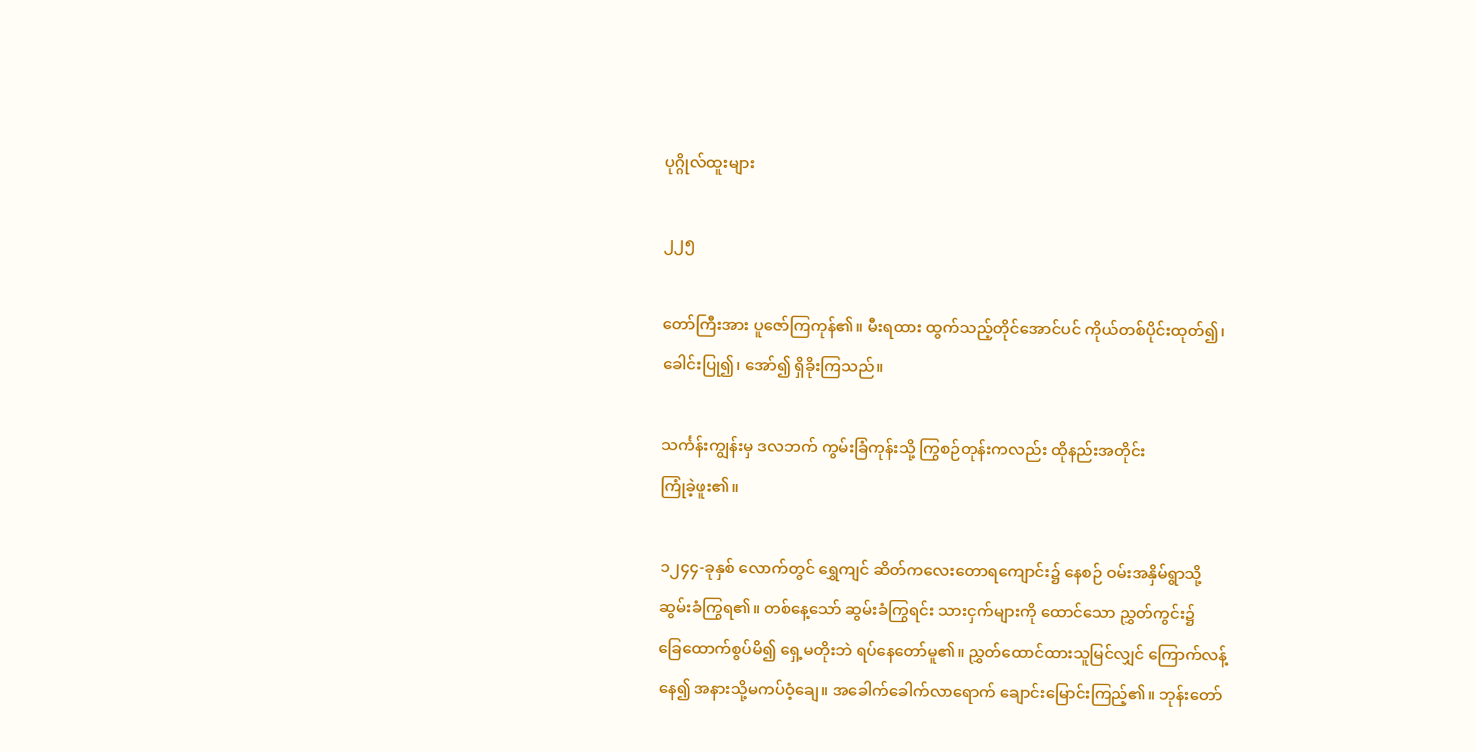ပုဂ္ဂိုလ်ထူးများ

၂၂၅

တော်ကြီးအား ပူဇော်ကြကုန်၏။ မီးရထား ထွက်သည့်တိုင်အောင်ပင် ကိုယ်တစ်ပိုင်းထုတ်၍၊
ခေါင်းပြု၍၊ အော်၍ ရှိခိုးကြသည်။

သင်္ကန်းကျွန်းမှ ဒလဘက် ကွမ်းခြံကုန်းသို့ ကြွစဉ်တုန်းကလည်း ထိုနည်းအတိုင်း
ကြုံခဲ့ဖူး၏။

၁၂၄၄-ခုနှစ် လောက်တွင် ရွှေကျင် ဆိတ်ကလေးတောရကျောင်း၌ နေစဉ် ဝမ်းအနှိမ်ရွာသို့
ဆွမ်းခံကြွရ၏။ တစ်နေ့သော် ဆွမ်းခံကြွရင်း သားငှက်များကို ထောင်သော ညွှတ်ကွင်း၌
ခြေထောက်စွပ်မိ၍ ရှေ့မတိုးဘဲ ရပ်နေတော်မူ၏။ ညွှတ်ထောင်ထားသူမြင်လျှင် ကြောက်လန့်
နေ၍ အနားသို့မကပ်ဝံ့ချေ။ အခေါက်ခေါက်လာရောက် ချောင်းမြောင်းကြည့်၏။ ဘုန်းတော်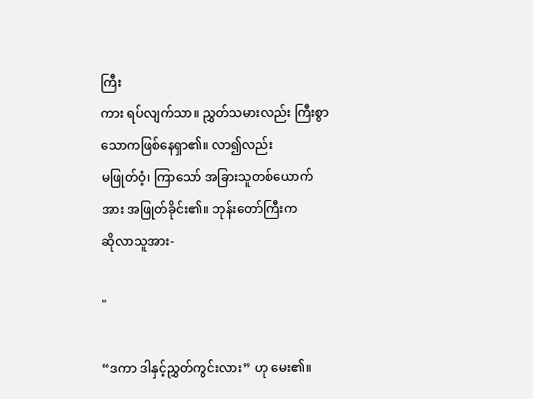ကြီး
ကား ရပ်လျက်သာ။ ညွှတ်သမားလည်း ကြီးစွာ သောကဖြစ်နေရှာ၏။ လာ၍လည်း
မဖြုတ်ဝံ့၊ ကြာသော် အခြားသူတစ်ယောက်အား အဖြုတ်ခိုင်း၏။ ဘုန်းတော်ကြီးက
ဆိုလာသူအား-

"

“ဒကာ ဒါနှင့်ညွှတ်ကွင်းလား” ဟု မေး၏။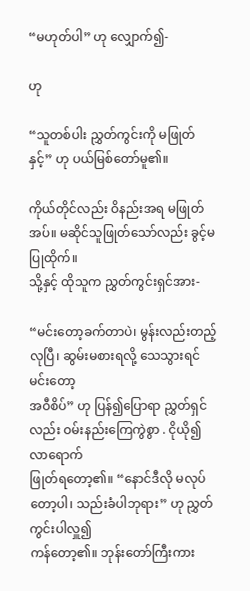“မဟုတ်ပါ” ဟု လျှောက်၍-

ဟု

“သူတစ်ပါး ညွှတ်ကွင်းကို မဖြုတ်နှင့်” ဟု ပယ်မြစ်တော်မူ၏။

ကိုယ်တိုင်လည်း ဝိနည်းအရ မဖြုတ်အပ်။ မဆိုင်သူဖြုတ်သော်လည်း ခွင့်မပြုထိုက်။
သို့နှင့် ထိုသူက ညွှတ်ကွင်းရှင်အား-

“မင်းတော့ခက်တာပဲ၊ မွန်းလည်းတည့်လုပြီ၊ ဆွမ်းမစားရလို့ သေသွားရင် မင်းတော့
အဝီစိပ်” ဟု ပြန်၍ပြောရာ ညွှတ်ရှင်လည်း ဝမ်းနည်းကြေကွဲစွာ . ငိုယို၍ လာရောက်
ဖြုတ်ရတော့၏။ “နောင်ဒီလို မလုပ်တော့ပါ၊ သည်းခံပါဘုရား” ဟု ညွှတ်ကွင်းပါလှူ၍
ကန်တော့၏။ ဘုန်းတော်ကြီးကား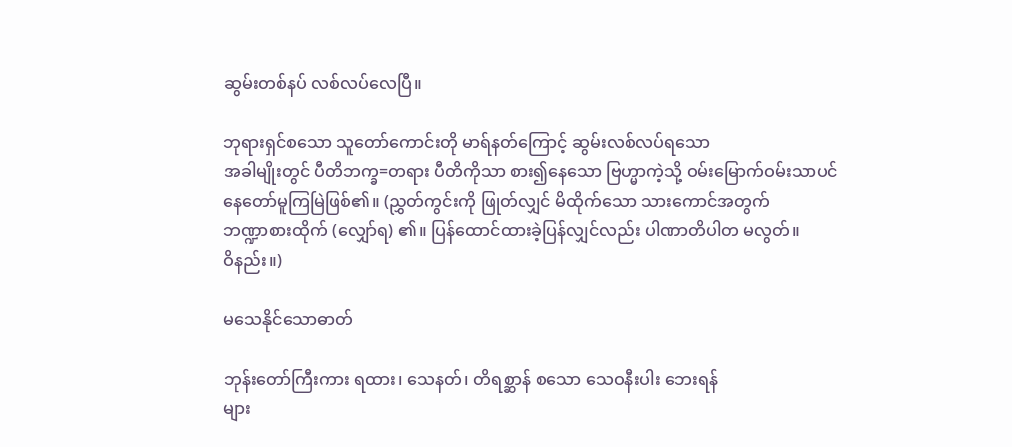ဆွမ်းတစ်နပ် လစ်လပ်လေပြီ။

ဘုရားရှင်စသော သူတော်ကောင်းတို မာရ်နတ်ကြောင့် ဆွမ်းလစ်လပ်ရသော
အခါမျိုးတွင် ပီတိဘက္ခ=တရား ပီတိကိုသာ စား၍နေသော ဗြဟ္မာကဲ့သို့ ဝမ်းမြောက်ဝမ်းသာပင်
နေတော်မူကြမြဲဖြစ်၏။ (ညွှတ်ကွင်းကို ဖြုတ်လျှင် မိထိုက်သော သားကောင်အတွက်
ဘဏ္ဍာစားထိုက် (လျှော်ရ) ၏။ ပြန်ထောင်ထားခဲ့ပြန်လျှင်လည်း ပါဏာတိပါတ မလွတ်။
ဝိနည်း။)

မသေနိုင်သောဓာတ်

ဘုန်းတော်ကြီးကား ရထား၊ သေနတ်၊ တိရစ္ဆာန် စသော သေဝနီးပါး ဘေးရန်
များ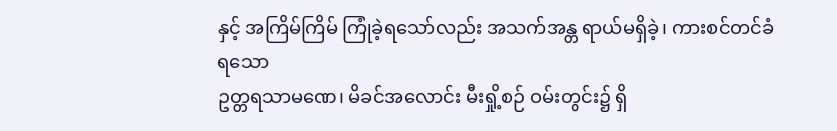နှင့် အကြိမ်ကြိမ် ကြုံခဲ့ရသော်လည်း အသက်အန္တ ရာယ်မရှိခဲ့၊ ကားစင်တင်ခံရသော
ဥတ္တရသာမဏေ၊ မိခင်အလောင်း မီးရှို့စဉ် ဝမ်းတွင်း၌ ရှိ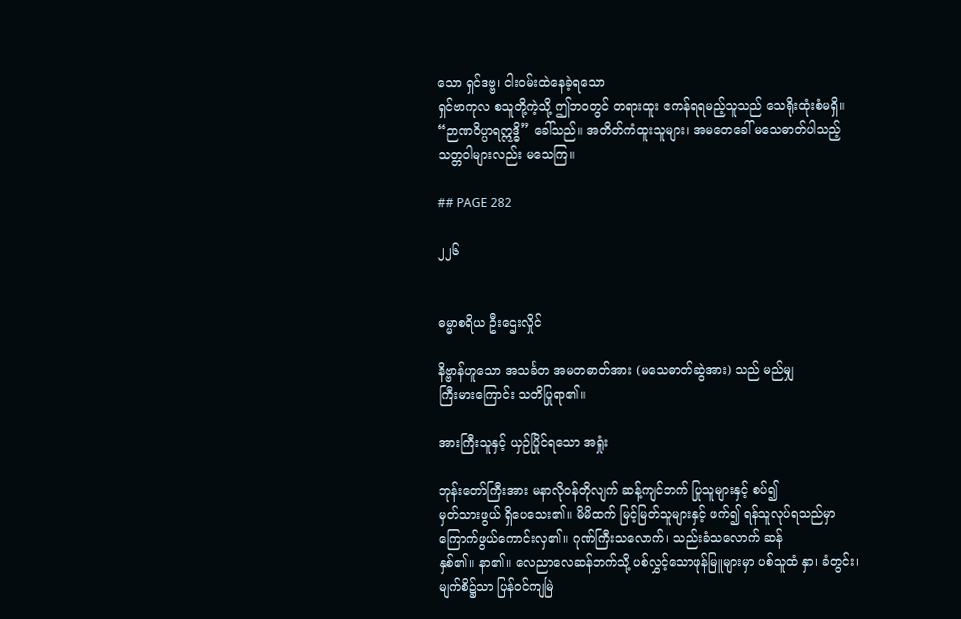သော ရှင်ဒဗ္ဗ၊ ငါးဝမ်းထဲနေခဲ့ရသော
ရှင်ဗာကုလ စသူတို့ကဲ့သို့ ဤဘဝတွင် တရားထူး ဧကန်ရရမည့်သူသည် သေရိုးထုံးစံမရှိ။
“ဉာဏဝိပ္ပာရဣဒ္ဓိ” ခေါ်သည်။ အတိတ်ကံထူးသူများ၊ အမတေခေါ် မသေဓာတ်ပါသည့်
သတ္တဝါများလည်း မသေကြ။

## PAGE 282

၂၂၆


ဓမ္မာစရိယ ဦးဌေးလှိုင်

နိဗ္ဗာန်ဟူသော အသင်္ခတ အမတဓာတ်အား (မသေဓာတ်ဆွဲအား) သည် မည်မျှ
ကြီးမားကြောင်း သတိပြုရာ၏။

အားကြီးသူနှင့် ယှဉ်ပြိုင်ရသော အရှုံး

ဘုန်းတော်ကြီးအား မနာလိုဝန်တိုလျက် ဆန့်ကျင်ဘက် ပြုသူများနှင့် စပ်၍
မှတ်သားဖွယ် ရှိပေသေး၏။ မိမိထက် မြင့်မြတ်သူများနှင့် ဖက်၍ ရန်သူလုပ်ရသည်မှာ
ကြောက်ဖွယ်ကောင်းလှ၏။ ဂုဏ်ကြီးသလောက်၊ သည်းခံသလောက် ဆန်
နှစ်၏။ နာ၏။ လေညာလေဆန်ဘက်သို့ ပစ်လွှင့်သောဖုန်မြူများမှာ ပစ်သူထံ နှာ၊ ခံတွင်း၊
မျက်စိ၌သာ ပြန်ဝင်ကျမြဲ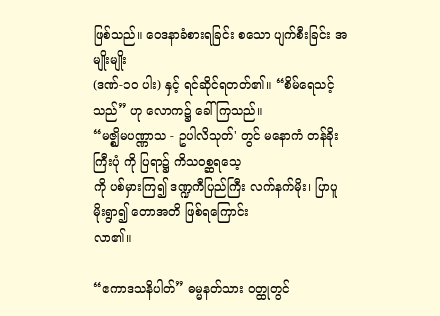ဖြစ်သည်။ ဝေဒနာခံစားရခြင်း စသော ပျက်စီးခြင်း အမျိုးမျိုး
(ဒဏ်-၁၀ ပါး) နှင့် ရင်ဆိုင်ရတတ်၏။ “စိမ်ရေသင့်သည်” ဟု လောက၌ ခေါ်ကြသည်။
“မဇ္ဈိမပဏ္ဏာသ - ဥပါလိသုတ်' တွင် မနောကံ တန်ခိုးကြီးပုံ ကို ပြရာ၌ ကိသဝစ္ဆရသေ့
ကို ပစ်မှားကြ၍ ဒဏ္ဍကီပြည်ကြီး လက်နက်မိုး၊ ပြာပူမိုးရွာ၍ တောအတိ ဖြစ်ရကြောင်း
လာ၏။

“ဧကာဒသနိပါတ်” ဓမ္မနတ်သား ဝတ္ထုတွင်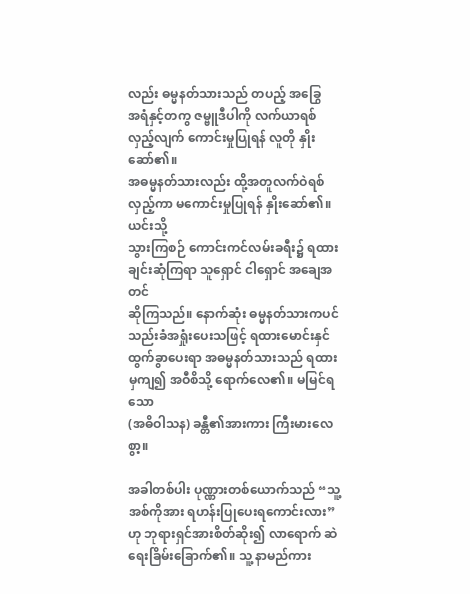လည်း ဓမ္မနတ်သားသည် တပည့် အခြွေ
အရံနှင့်တကွ ဇမ္ဗူဒီပါကို လက်ယာရစ် လှည့်လျက် ကောင်းမှုပြုရန် လူတို နှိုးဆော်၏။
အဓမ္မနတ်သားလည်း ထို့အတူလက်ဝဲရစ် လှည့်ကာ မကောင်းမှုပြုရန် နှိုးဆော်၏။ ယင်းသို့
သွားကြစဉ် ကောင်းကင်လမ်းခရီး၌ ရထားချင်းဆုံကြရာ သူရှောင် ငါရှောင် အချေအတင်
ဆိုကြသည်။ နောက်ဆုံး ဓမ္မနတ်သားကပင် သည်းခံအရှုံးပေးသဖြင့် ရထားမောင်းနှင်
ထွက်ခွာပေးရာ အဓမ္မနတ်သားသည် ရထားမှကျ၍ အဝီစိသို့ ရောက်လေ၏။ မမြင်ရသော
(အဓိဝါသန) ခန္တီ၏အားကား ကြီးမားလေစွာ့။

အခါတစ်ပါး ပုဏ္ဏားတစ်ယောက်သည် “သူ့ အစ်ကိုအား ရဟန်းပြုပေးရကောင်းလား”
ဟု ဘုရားရှင်အားစိတ်ဆိုး၍ လာရောက် ဆဲရေးခြိမ်းခြောက်၏။ သူ့ နာမည်ကား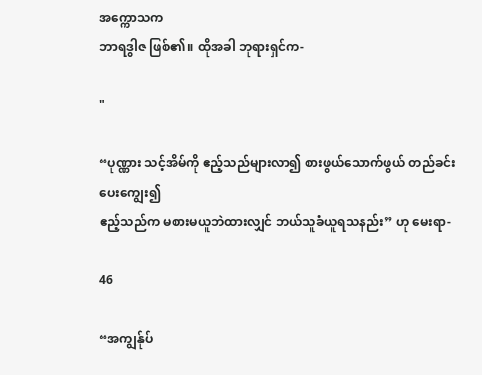အက္ကောသက
ဘာရဒွါဇ ဖြစ်၏။ ထိုအခါ ဘုရားရှင်က-

"

“ပုဏ္ဏား သင့်အိမ်ကို ဧည့်သည်များလာ၍ စားဖွယ်သောက်ဖွယ် တည်ခင်းပေးကျွေး၍
ဧည့်သည်က မစားမယူဘဲထားလျှင် ဘယ်သူခံယူရသနည်း” ဟု မေးရာ-

46

“အကျွန်ုပ်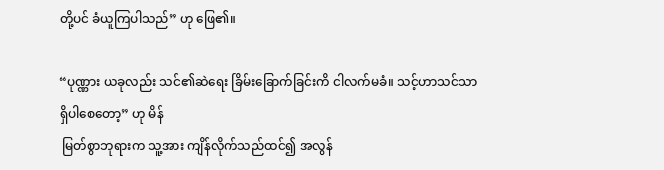တို့ပင် ခံယူကြပါသည်” ဟု ဖြေ၏။

“ပုဏ္ဏား ယခုလည်း သင်၏ဆဲရေး ခြိမ်းခြောက်ခြင်းကိ ငါလက်မခံ။ သင့်ဟာသင်သာ
ရှိပါစေတော့” ဟု မိန်
 မြတ်စွာဘုရားက သူ့အား ကျိန်လိုက်သည်ထင်၍ အလွန်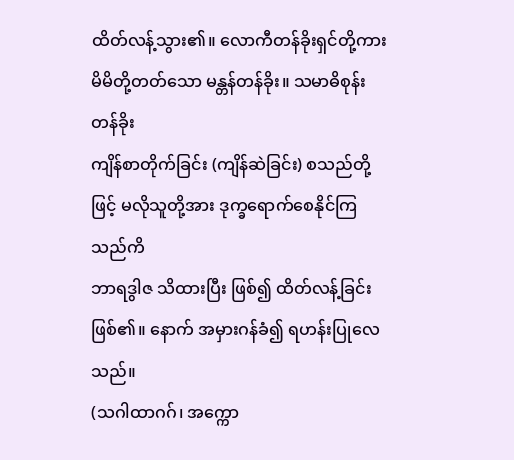ထိတ်လန့်သွား၏။ လောကီတန်ခိုးရှင်တို့ကား မိမိတို့တတ်သော မန္တန်တန်ခိုး။ သမာဓိစုန်းတန်ခိုး
ကျိန်စာတိုက်ခြင်း (ကျိန်ဆဲခြင်း) စသည်တို့ဖြင့် မလိုသူတို့အား ဒုက္ခရောက်စေနိုင်ကြသည်ကိ
ဘာရဒွါဇ သိထားပြီး ဖြစ်၍ ထိတ်လန့်ခြင်း ဖြစ်၏။ နောက် အမှားဂန်ခံ၍ ရဟန်းပြုလေသည်။
(သဂါထာဂဂ်၊ အက္ကော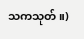သကသုတ်။)